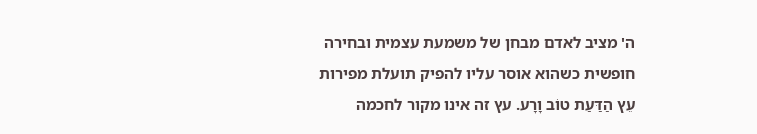ה' מציב לאדם מבחן של משמעת עצמית ובחירה חופשית כשהוא אוסר עליו להפיק תועלת מפירות עֵץ הַדַּעַת טוֹב וָרָע. עץ זה אינו מקור לחכמה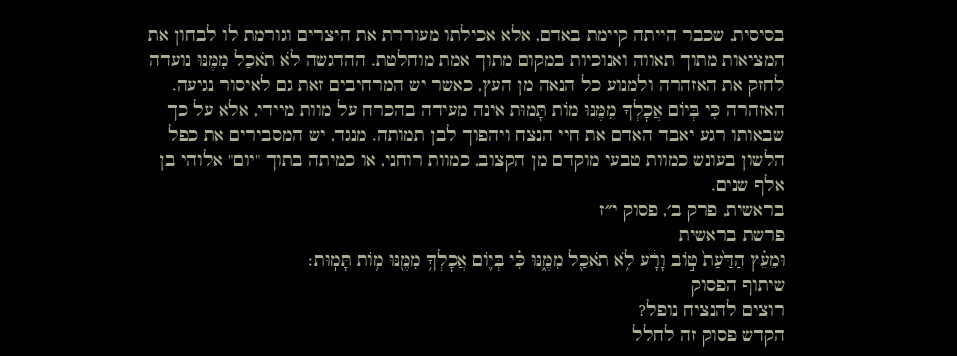בסיסית, שכבר הייתה קיימת באדם, אלא אכילתו מעוררת את היצרים וגורמת לו לבחון את המציאות מתוך תאווה ואנוכיות במקום מתוך אמת מוחלטת. ההדגשה לֹא תֹאכַל מִמֶּנּוּ נועדה לחזק את האזהרה ולמנוע כל הנאה מן העץ, כאשר יש המרחיבים זאת גם לאיסור נגיעה. האזהרה כִּי בְּיוֹם אֲכׇלְךָ מִמֶּנּוּ מוֹת תָּמוּת אינה מעידה בהכרח על מוות מיידי, אלא על כך שבאותו רגע יאבד האדם את חיי הנצח ויהפוך לבן תמותה. מנגד, יש המסבירים את כפל הלשון בעונש כמוות טבעי מוקדם מן הקצוב, כמוות רוחני, או כמיתה בתוך "יום" אלוהי בן אלף שנים.
בראשית, פרק ב׳, פסוק י״ז
פרשת בראשית
וּמֵעֵ֗ץ הַדַּ֙עַת֙ ט֣וֹב וָרָ֔ע לֹ֥א תֹאכַ֖ל מִמֶּ֑נּוּ כִּ֗י בְּי֛וֹם אֲכׇלְךָ֥ מִמֶּ֖נּוּ מ֥וֹת תָּמֽוּת׃
שיתוף הפסוק
רוצים להנציח נופל?
הקדש פסוק זה לחלל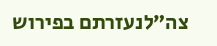צה״לנעזרתם בפירוש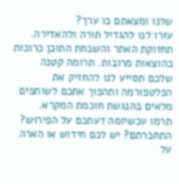שלנו ומצאתם בו ערך?
עזרו לנו להגדיל תורה ולהאדירה. תחזוקת האתר והשבחת התוכן כרוכות בהוצאות מרובות. תרומה קטנה שלכם תסייע לנו להחזיק את הפלטפורמה ותהפוך אתכם לשותפים מלאים בהנגשת חוכמת המקרא.
תרמו עכשיומה דעתכם על הפירוש?
התחברתם? יש לכם חידוש או הארה על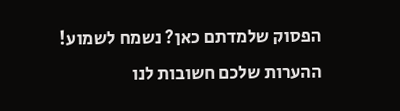הפסוק שלמדתם כאן? נשמח לשמוע!
ההערות שלכם חשובות לנו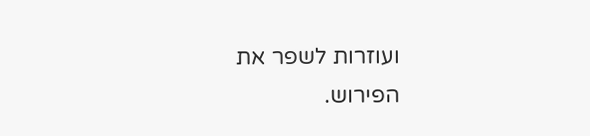ועוזרות לשפר את הפירוש.